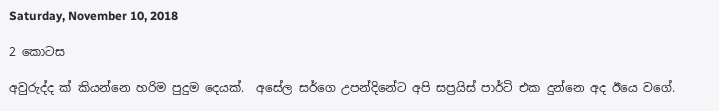Saturday, November 10, 2018

2 කොටස

අවුරුද්ද ක් කියන්නෙ හරිම පුදුම දෙයක්.  අසේල සර්ගෙ උපන්දිනේට අපි සප්‍රයිස් පාර්ටි එක දුන්නෙ අද ඊයෙ වගේ.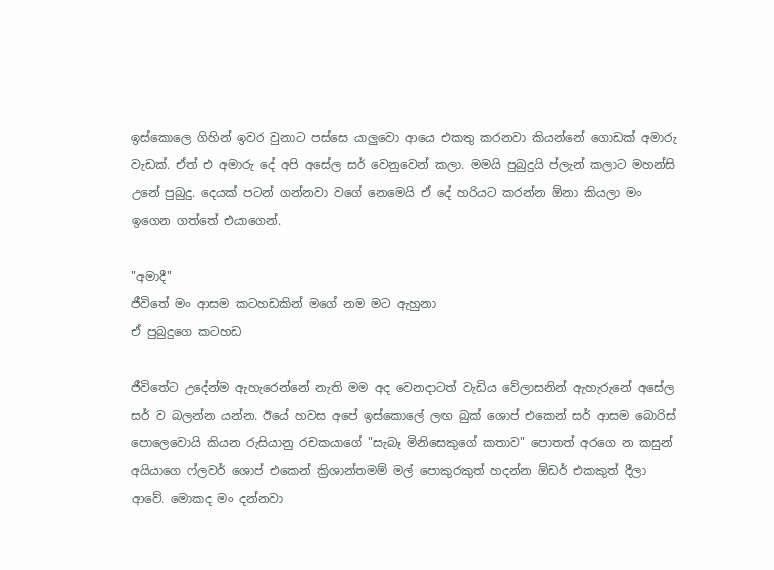ඉස්කොලෙ ගිහින් ඉවර වුනාට පස්සෙ යාලුවො ආයෙ එකතු කරනවා කියන්නේ ගොඩක් අමාරු වැඩක්. ඒත් එ අමාරු දේ අපි අසේල සර් වෙනුවෙන් කලා. මමයි පුබුදුයි ප්ලැන් කලාට මහන්සි උනේ පුබුදු. දෙයක් පටන් ගන්නවා වගේ නෙමෙයි ඒ දේ හරියට කරන්න ඕනා කියලා මං ඉගෙන ගත්තේ එයාගෙන්.

"අමාදී"
ජීවිතේ මං ආසම කටහඩකින් මගේ නම මට ඇහුනා
ඒ පුබුදුගෙ කටහඩ

ජීවිතේට උදේන්ම ඇහැරෙන්නේ නැති මම අද වෙනදාටත් වැඩිය වේලාසනින් ඇහැරුනේ අසේල සර් ව බලන්න යන්න. ඊයේ හවස අපේ ඉස්කොලේ ලඟ බුක් ශොප් එකෙන් සර් ආසම බොරිස් පොලෙවොයි කියන රුසියානු රචකයාගේ "සැබෑ මිනිසෙකුගේ කතාව" පොතත් අරගෙ න කසුන් අයියාගෙ ෆ්ලවර් ශොප් එකෙන් ක්‍රිශාන්තමම් මල් පොකුරකුත් හදන්න ඕඩර් එකකුත් දීලා ආවේ. මොකද මං දන්නවා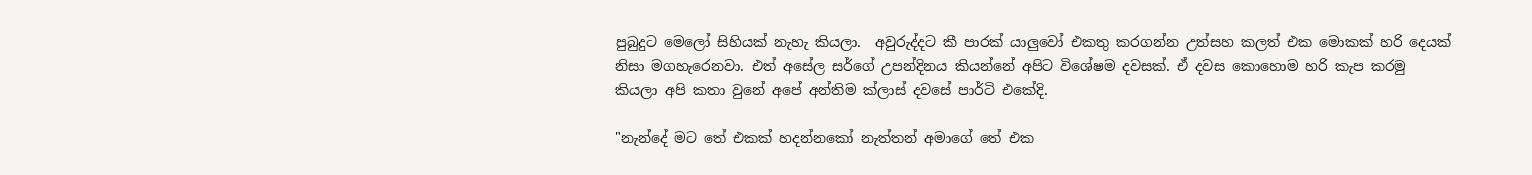පුබුදුට මෙලෝ සිහියක් නැහැ කියලා.  අවුරුද්දට කී පාරක් යාලුවෝ එකතු කරගන්න උත්සහ කලත් එක මොකක් හරි දෙයක් නිසා මගහැරෙනවා. එත් අසේල සර්ගේ උපන්දිනය කියන්නේ අපිට විශේෂම දවසක්. ඒ දවස කොහොම හරි කැප කරමු කියලා අපි කතා වුනේ අපේ අන්තිම ක්ලාස් දවසේ පාර්ටි එකේදි.

"නැන්දේ මට තේ එකක් හදන්නකෝ නැත්තන් අමාගේ තේ එක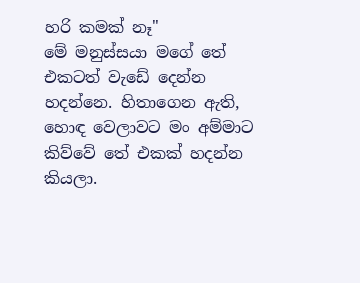හරි කමක් නෑ"
මේ මනුස්සයා මගේ තේ එකටත් වැඩේ දෙන්න හදන්නෙ. හිතාගෙන ඇති, හොඳ වෙලාවට මං අම්මාට කිව්වේ තේ එකක් හදන්න කියලා.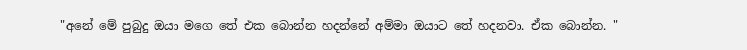"අනේ මේ පුබුදු ඔයා මගෙ තේ එක බොන්න හදන්නේ අම්මා ඔයාට තේ හදනවා. ඒක බොන්න. "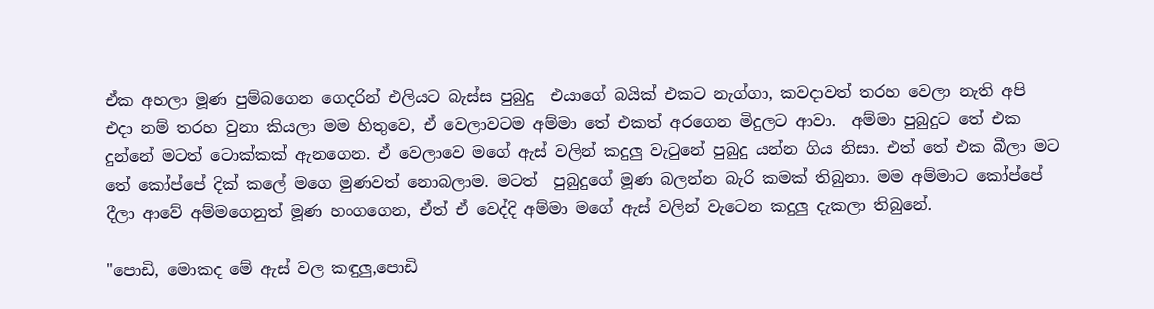ඒක අහලා මූණ පුම්බගෙන ගෙදරින් එලියට බැස්ස පුබුදු  එයාගේ බයික් එකට නැග්ගා, කවදාවත් තරහ වෙලා නැති අපි එදා නම් තරහ වුනා කියලා මම හිතුවෙ, ඒ වෙලාවටම අම්මා තේ එකත් අරගෙන මිදුලට ආවා.  අම්මා පුබුදුට තේ එක දුන්නේ මටත් ටොක්කක් ඇනගෙන. ඒ වෙලාවෙ මගේ ඇස් වලින් කදුලු වැටුනේ පුබුදු යන්න ගිය නිසා. එත් තේ එක බීලා මට තේ කෝප්පේ දික් කලේ මගෙ මුණවත් නොබලාම. මටත්  පුබුදුගේ මූණ බලන්න බැරි කමක් තිබුනා. මම අම්මාට කෝප්පේ දීලා ආවේ අම්මගෙනුත් මූණ හංගගෙන, ඒත් ඒ වෙද්දි අම්මා මගේ ඇස් වලින් වැටෙන කදුලු දැකලා තිබුනේ.

"පොඩි, මොකද මේ ඇස් වල කඳුලු,පොඩි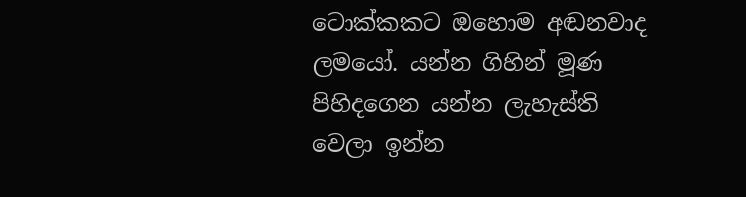ටොක්කකට ඔහොම අඬනවාද ලමයෝ. යන්න ගිහින් මූණ පිහිදගෙන යන්න ලැහැස්ති වෙලා ඉන්න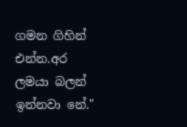ගමන ගිහින් එන්න.අර ලමයා බලන් ඉන්නවා නේ."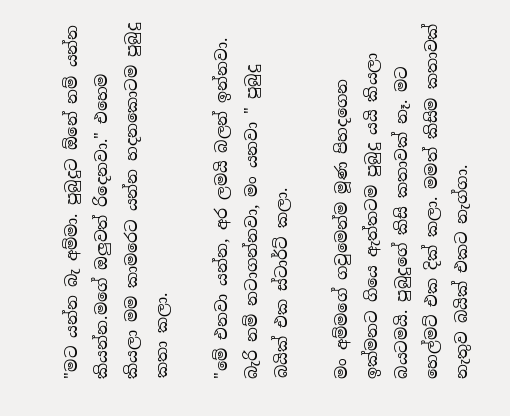"මට යන්න බැ අම්මා. පුබුදුට ඕනේ නම් යන්න කියන්න.මගේ ඔලුවත් රිදෙනවා." එහෙම කියලා මම කාමරෙට යන්න හදනකොටම පුබුදු කතා කලා.

"මේ එනවා යන්න, අර ලමයි බලන් ඉන්නවා. බැරි නම් නටාගන්නවා, මං යනවා " පුබුදු බයික් එක ස්ටාර්ට් කලා.

මං අම්මගේ ගවුමෙන්ම මූණ පිහදගෙන ඉක්මනට ගියෙ ඇත්තටම පුබුදු යයි කියලා බයටමයි. පුබුදුගේ කිසි කතාවක් නෑ. මට හෙල්මට් එක දික් කලා. මමත් කිසිම කතාවක් නැතුව බයික් එකට නැග්ගා.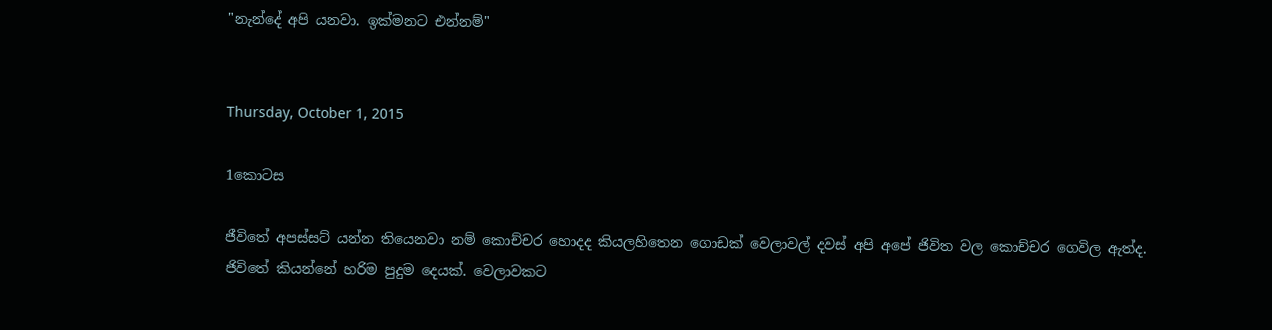"නැන්දේ අපි යනවා. ඉක්මනට එන්නම්"


Thursday, October 1, 2015

1කොටස

ජීවිතේ අපස්සට් යන්න තියෙනවා නම් කොච්චර හොදද කියලහිතෙන ගොඩක් වෙලාවල් දවස් අපි අපේ ජිවිත වල කොච්චර ගෙවිල ඇත්ද. ජිවිතේ කියන්නේ හරිම පුදුම දෙයක්. වෙලාවකට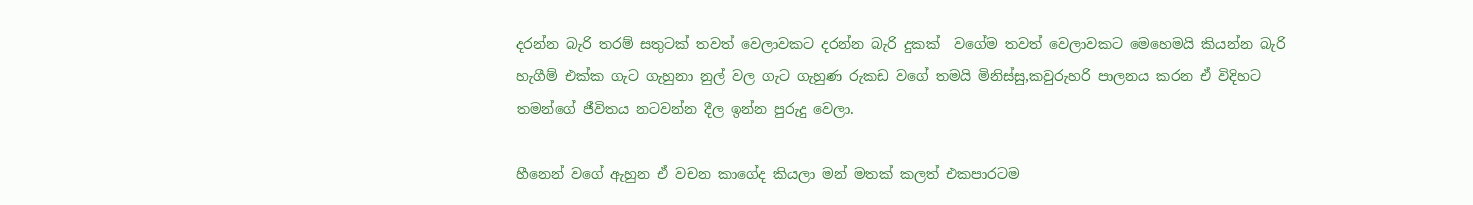දරන්න බැරි තරම් සතුටක් තවත් වෙලාවකට දරන්න බැරි දුකක්  වගේම තවත් වෙලාවකට මෙහෙමයි කියන්න බැරි හැගීම් එක්ක ගැට ගැහුනා නුල් වල ගැට ගැහුණ රුකඩ වගේ තමයි මිනිස්සු,කවුරුහරි පාලනය කරන ඒ විදිහට තමන්ගේ ජීවිතය නටවන්න දීල ඉන්න පුරුදු වෙලා.

හීනෙන් වගේ ඇහුන ඒ වචන කාගේද කියලා මන් මතක් කලත් එකපාරටම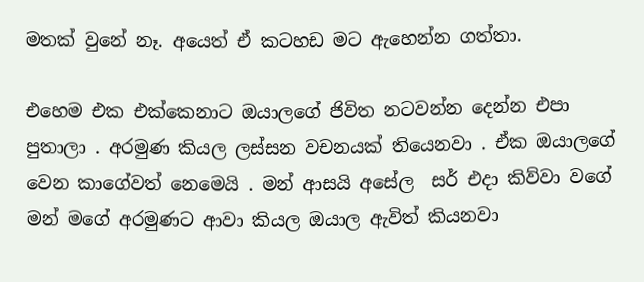මතක් වුනේ නෑ. අයෙත් ඒ කටහඩ මට ඇහෙන්න ගත්තා.

එහෙම එක එක්කෙනාට ඔයාලගේ ජිවිත නටවන්න දෙන්න එපා පුතාලා . අරමුණ කියල ලස්සන වචනයක් තියෙනවා . ඒක ඔයාලගේ වෙන කාගේවත් නෙමෙයි . මන් ආසයි අසේල  සර් එදා කිව්වා වගේ මන් මගේ අරමුණට ආවා කියල ඔයාල ඇවිත් කියනවා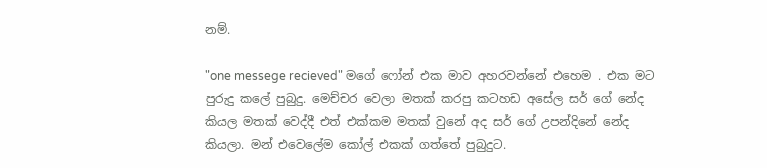නම්.

"one messege recieved" මගේ ෆෝන් එක මාව අහරවන්නේ එහෙම . එක මට පුරුදු කලේ පුබුදු. මෙච්චර වෙලා මතක් කරපු කටහඩ අසේල සර් ගේ නේද කියල මතක් වෙද්දී එත් එක්කම මතක් වුනේ අද සර් ගේ උපන්දිනේ නේද කියලා. මන් එවෙලේම කෝල් එකක් ගත්තේ පුබුදුට.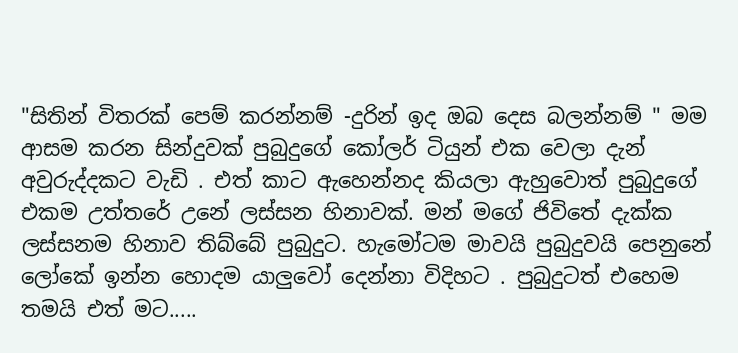"සිතින් විතරක් පෙම් කරන්නම් -දුරින් ඉද ඔබ දෙස බලන්නම් " මම ආසම කරන සින්දුවක් පුබුදුගේ කෝලර් ටියුන් එක වෙලා දැන් අවුරුද්දකට වැඩි . එත් කාට ඇහෙන්නද කියලා ඇහුවොත් පුබුදුගේ එකම උත්තරේ උනේ ලස්සන හිනාවක්. මන් මගේ ජිවිතේ දැක්ක ලස්සනම හිනාව තිබ්බේ පුබුදුට. හැමෝටම මාවයි පුබුදුවයි පෙනුනේ ලෝකේ ඉන්න හොදම යාලුවෝ දෙන්නා විදිහට . පුබුදුටත් එහෙම තමයි එත් මට.....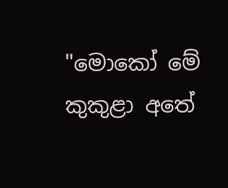"මොකෝ මේ කුකුළා අතේ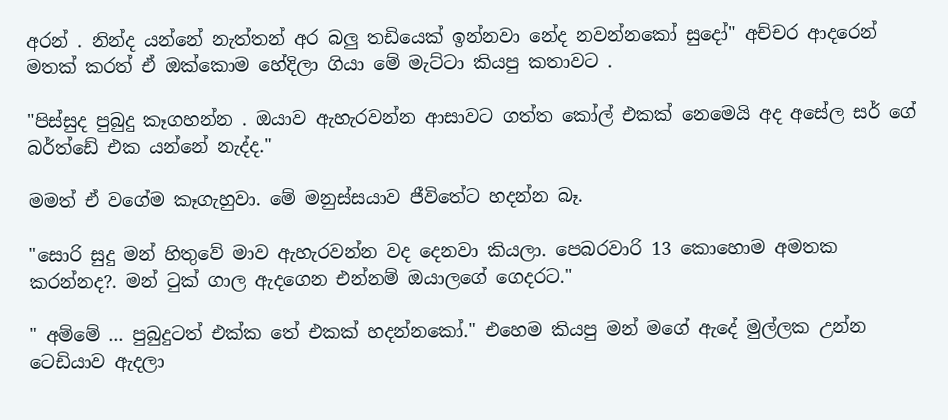අරන් . නින්ද යන්නේ නැත්තන් අර බලු තඩියෙක් ඉන්නවා නේද නවන්නකෝ සුදෝ" අච්චර ආදරෙන් මතක් කරත් ඒ ඔක්කොම හේදිලා ගියා මේ මැට්ටා කියපු කතාවට .

"පිස්සුද පුබුදු කෑගහන්න . ඔයාව ඇහැරවන්න ආසාවට ගත්ත කෝල් එකක් නෙමෙයි අද අසේල සර් ගේ බර්ත්ඩේ එක යන්නේ නැද්ද."

මමත් ඒ වගේම කෑගැහුවා. මේ මනුස්සයාව ජීවිතේට හදන්න බෑ.

"සොරි සුදු මන් හිතුවේ මාව ඇහැරවන්න වද දෙනවා කියලා. පෙබරවාරි 13 කොහොම අමතක කරන්නද?. මන් ටුක් ගාල ඇදගෙන එන්නම් ඔයාලගේ ගෙදරට."

" අම්මේ ... පුබුදුටත් එක්ක තේ එකක් හදන්නකෝ." එහෙම කියපු මන් මගේ ඇදේ මුල්ලක උන්න ටෙඩියාව ඇදලා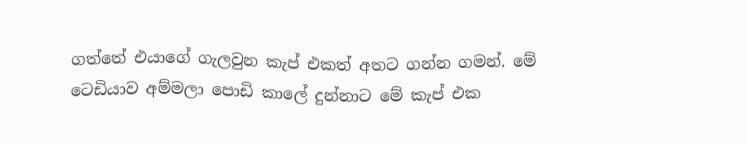ගත්තේ එයාගේ ගැලවුන කැප් එකත් අතට ගන්න ගමන්. මේ ටෙඩියාව අම්මලා පොඩි කාලේ දුන්නාට මේ කැප් එක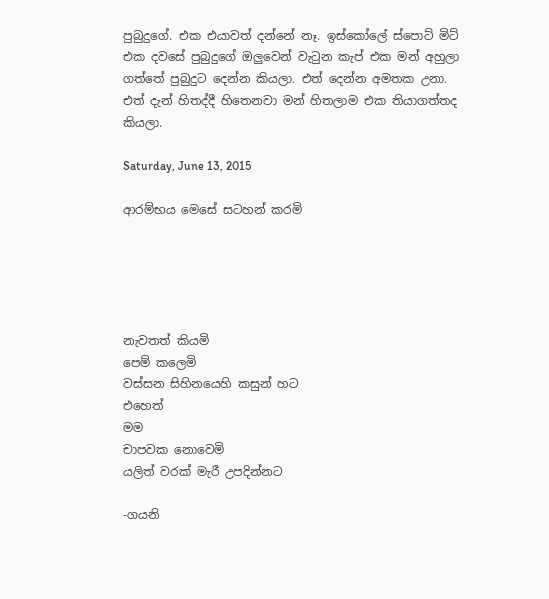පුබුදුගේ. එක එයාවත් දන්නේ නෑ. ඉස්කෝලේ ස්පොට් මිට් එක දවසේ පුබුදුගේ ඔලුවෙන් වැටුන කැප් එක මන් අහුලා ගත්තේ පුබුදුට දෙන්න කියලා. එත් දෙන්න අමතක උනා. එත් දැන් හිතද්දී හිතෙනවා මන් හිතලාම එක තියාගත්තද කියලා.

Saturday, June 13, 2015

ආරම්භය මෙසේ සටහන් කරමි





නැවතත් කියමි
පෙම් කලෙමි
වස්සන සිහිනයෙහි කසුන් හට
එහෙත්
මම
චාපවක නොවෙමි
යලිත් වරක් මැරී උපදින්නට

-ගයනි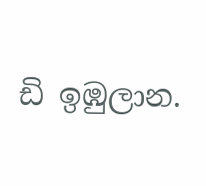ඩි ඉඹුලාන.